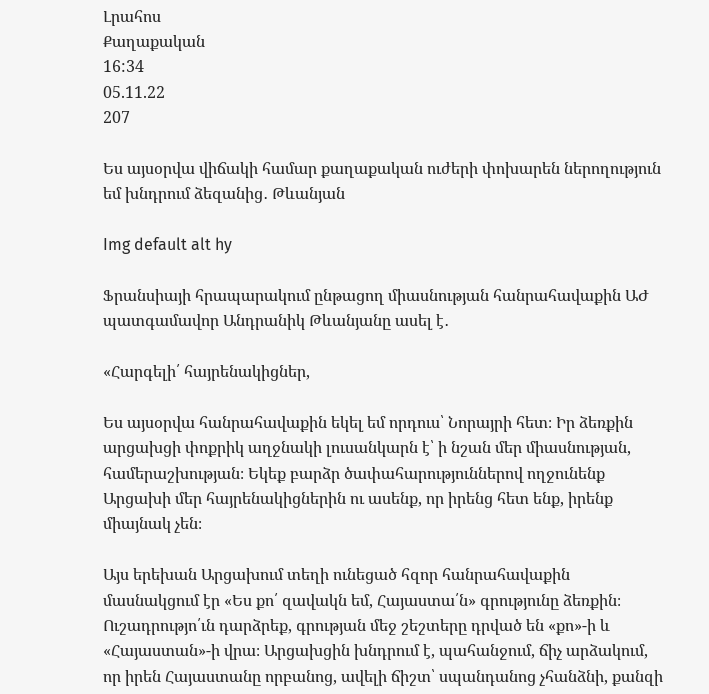Լրահոս
Քաղաքական
16:34
05.11.22
207

Ես այսօրվա վիճակի համար քաղաքական ուժերի փոխարեն ներողություն եմ խնդրում ձեզանից․ Թևանյան

Img default alt hy

Ֆրանսիայի հրապարակում ընթացող միասնության հանրահավաքին ԱԺ պատգամավոր Անդրանիկ Թևանյանը ասել է․

«Հարգելի՛ հայրենակիցներ,

Ես այսօրվա հանրահավաքին եկել եմ որդուս՝ Նորայրի հետ։ Իր ձեռքին արցախցի փոքրիկ աղջնակի լուսանկարն է՝ ի նշան մեր միասնության, համերաշխության։ Եկեք բարձր ծափահարություններով ողջունենք Արցախի մեր հայրենակիցներին ու ասենք, որ իրենց հետ ենք, իրենք միայնակ չեն։

Այս երեխան Արցախում տեղի ունեցած հզոր հանրահավաքին մասնակցում էր «Ես քո՛ զավակն եմ, Հայաստա՛ն» գրությունը ձեռքին։ Ուշադրությո՛ւն դարձրեք, գրության մեջ շեշտերը դրված են «քո»-ի և «Հայաստան»-ի վրա։ Արցախցին խնդրում է, պահանջում, ճիչ արձակում, որ իրեն Հայաստանը որբանոց, ավելի ճիշտ՝ սպանդանոց չհանձնի, քանզի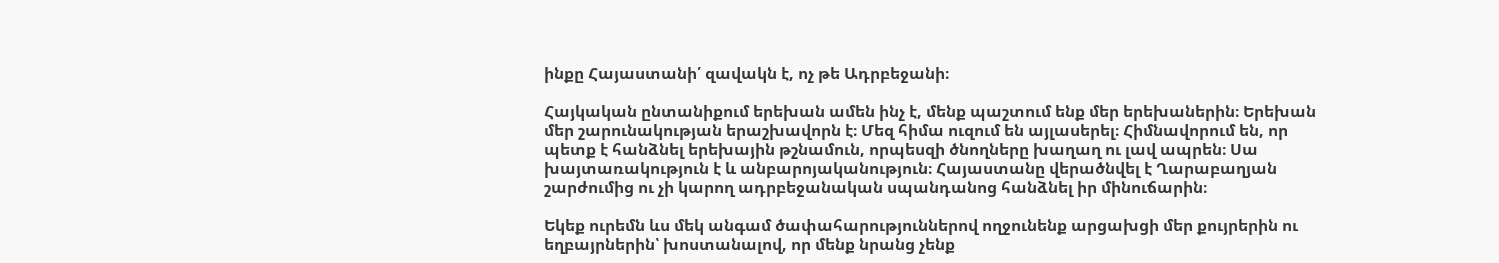ինքը Հայաստանի՛ զավակն է, ոչ թե Ադրբեջանի։

Հայկական ընտանիքում երեխան ամեն ինչ է, մենք պաշտում ենք մեր երեխաներին։ Երեխան մեր շարունակության երաշխավորն է։ Մեզ հիմա ուզում են այլասերել։ Հիմնավորում են, որ պետք է հանձնել երեխային թշնամուն, որպեսզի ծնողները խաղաղ ու լավ ապրեն։ Սա խայտառակություն է և անբարոյականություն։ Հայաստանը վերածնվել է Ղարաբաղյան շարժումից ու չի կարող ադրբեջանական սպանդանոց հանձնել իր մինուճարին։

Եկեք ուրեմն ևս մեկ անգամ ծափահարություններով ողջունենք արցախցի մեր քույրերին ու եղբայրներին՝ խոստանալով, որ մենք նրանց չենք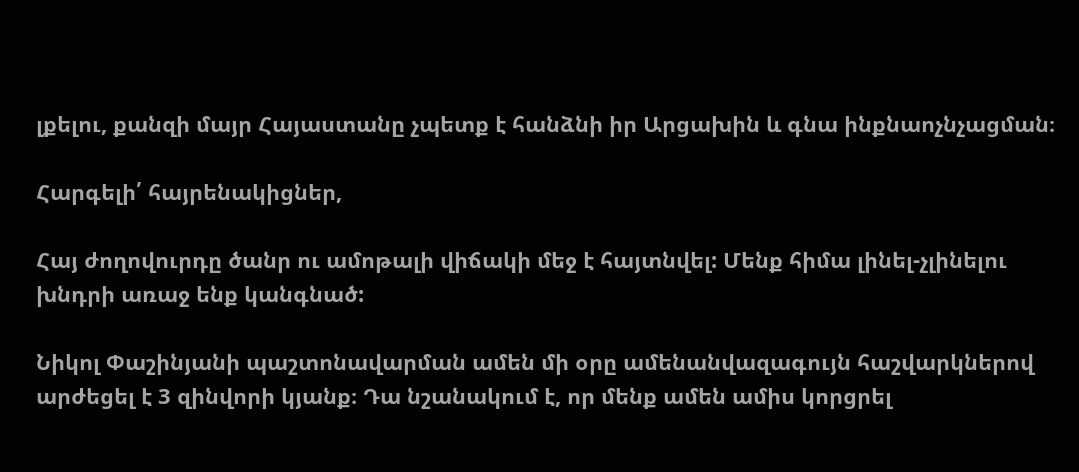լքելու, քանզի մայր Հայաստանը չպետք է հանձնի իր Արցախին և գնա ինքնաոչնչացման։

Հարգելի՛ հայրենակիցներ,

Հայ ժողովուրդը ծանր ու ամոթալի վիճակի մեջ է հայտնվել: Մենք հիմա լինել-չլինելու խնդրի առաջ ենք կանգնած:

Նիկոլ Փաշինյանի պաշտոնավարման ամեն մի օրը ամենանվազագույն հաշվարկներով արժեցել է 3 զինվորի կյանք։ Դա նշանակում է, որ մենք ամեն ամիս կորցրել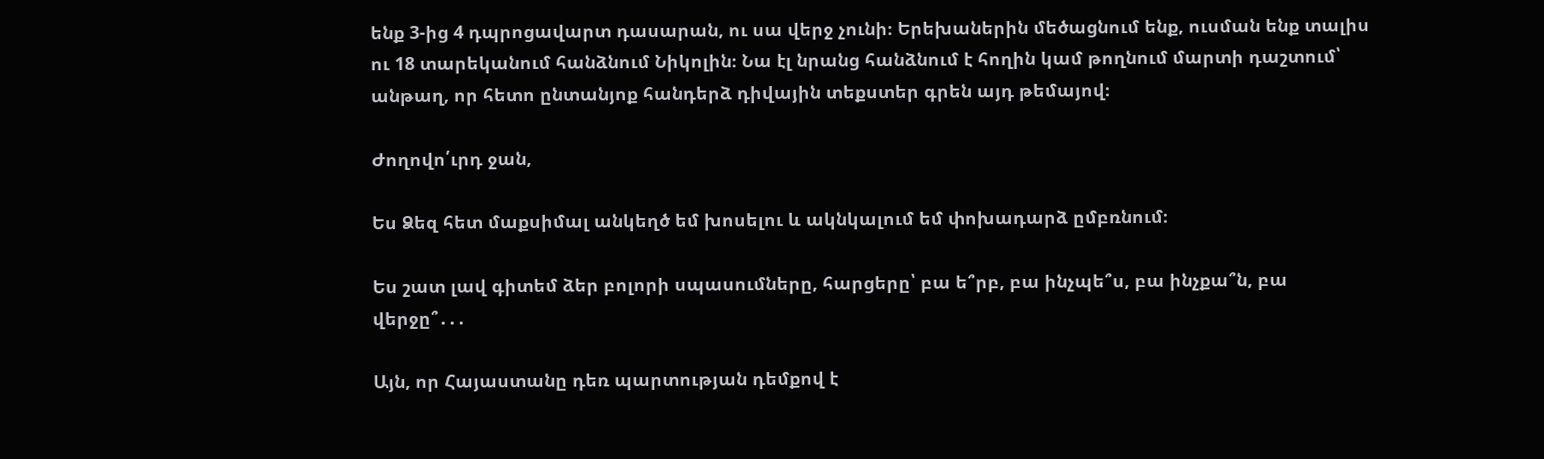ենք 3-ից 4 դպրոցավարտ դասարան, ու սա վերջ չունի։ Երեխաներին մեծացնում ենք, ուսման ենք տալիս ու 18 տարեկանում հանձնում Նիկոլին։ Նա էլ նրանց հանձնում է հողին կամ թողնում մարտի դաշտում՝ անթաղ, որ հետո ընտանյոք հանդերձ դիվային տեքստեր գրեն այդ թեմայով։

Ժողովո՛ւրդ ջան,

Ես Ձեզ հետ մաքսիմալ անկեղծ եմ խոսելու և ակնկալում եմ փոխադարձ ըմբռնում։

Ես շատ լավ գիտեմ ձեր բոլորի սպասումները, հարցերը՝ բա ե՞րբ, բա ինչպե՞ս, բա ինչքա՞ն, բա վերջը՞․․․

Այն, որ Հայաստանը դեռ պարտության դեմքով է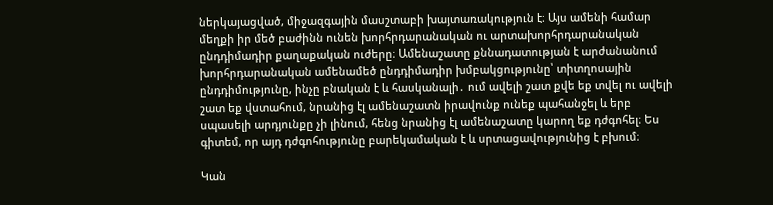ներկայացված, միջազգային մասշտաբի խայտառակություն է։ Այս ամենի համար մեղքի իր մեծ բաժինն ունեն խորհրդարանական ու արտախորհրդարանական ընդդիմադիր քաղաքական ուժերը։ Ամենաշատը քննադատության է արժանանում խորհրդարանական ամենամեծ ընդդիմադիր խմբակցությունը՝ տիտղոսային ընդդիմությունը, ինչը բնական է և հասկանալի․ ում ավելի շատ քվե եք տվել ու ավելի շատ եք վստահում, նրանից էլ ամենաշատն իրավունք ունեք պահանջել և երբ սպասելի արդյունքը չի լինում, հենց նրանից էլ ամենաշատը կարող եք դժգոհել։ Ես գիտեմ, որ այդ դժգոհությունը բարեկամական է և սրտացավությունից է բխում։

Կան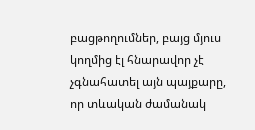բացթողումներ, բայց մյուս կողմից էլ հնարավոր չէ չգնահատել այն պայքարը, որ տևական ժամանակ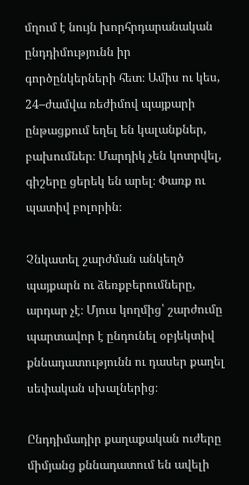մղում է նույն խորհրդարանական ընդդիմությունն իր գործընկերների հետ։ Ամիս ու կես, 24–ժամվա ռեժիմով պայքարի ընթացքում եղել են կալանքներ, բախումներ։ Մարդիկ չեն կոտրվել, գիշերը ցերեկ են արել։ Փառք ու պատիվ բոլորին։

Չնկատել շարժման անկեղծ պայքարն ու ձեռքբերումները, արդար չէ։ Մյուս կողմից՝ շարժումը պարտավոր է ընդունել օբյեկտիվ քննադատությունն ու դասեր քաղել սեփական սխալներից։

Ընդդիմադիր քաղաքական ուժերը միմյանց քննադատում են ավելի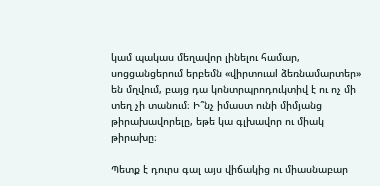կամ պակաս մեղավոր լինելու համար, սոցցանցերում երբեմն «վիրտուաl ձեռնամարտեր» են մղվում, բայց դա կոնտրպրոդուկտիվ է ու ոչ մի տեղ չի տանում։ Ի՞նչ իմաստ ունի միմյանց թիրախավորելը, եթե կա գլխավոր ու միակ թիրախը։

Պետք է դուրս գալ այս վիճակից ու միասնաբար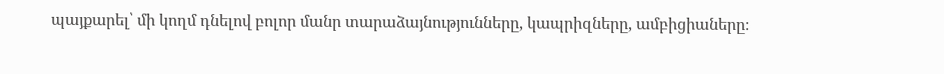պայքարել՝ մի կողմ դնելով բոլոր մանր տարաձայնությունները, կապրիզները, ամբիցիաները։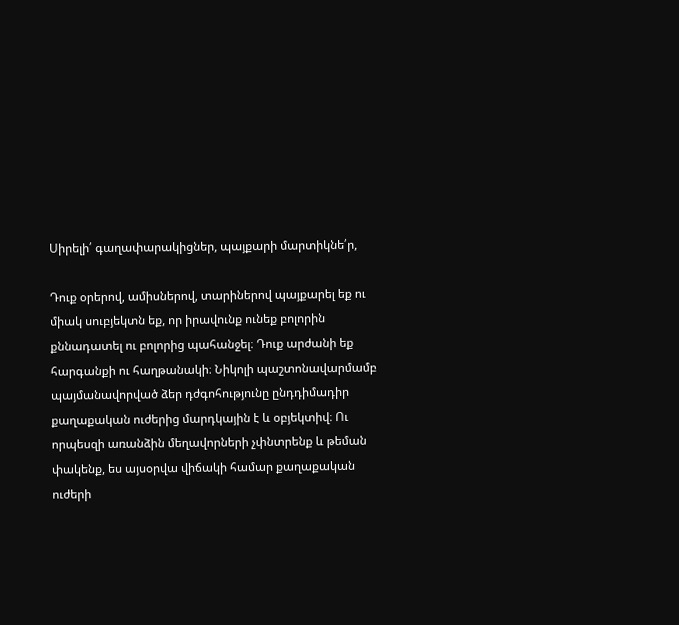Սիրելի՛ գաղափարակիցներ, պայքարի մարտիկնե՛ր,

Դուք օրերով, ամիսներով, տարիներով պայքարել եք ու միակ սուբյեկտն եք, որ իրավունք ունեք բոլորին քննադատել ու բոլորից պահանջել։ Դուք արժանի եք հարգանքի ու հաղթանակի։ Նիկոլի պաշտոնավարմամբ պայմանավորված ձեր դժգոհությունը ընդդիմադիր քաղաքական ուժերից մարդկային է և օբյեկտիվ։ Ու որպեսզի առանձին մեղավորների չփնտրենք և թեման փակենք, ես այսօրվա վիճակի համար քաղաքական ուժերի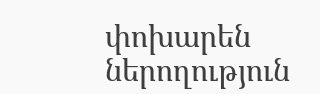փոխարեն ներողություն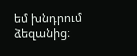եմ խնդրում ձեզանից։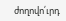ժողովո՛ւրդ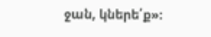ջան, կներե՛ք»։